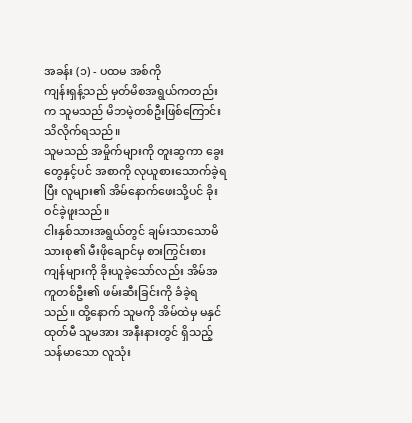အခန်း (၁) - ပထမ အစ်ကို
ကျန်းရှန့်သည် မှတ်မိစအရွယ်ကတည်းက သူမသည် မိဘမဲ့တစ်ဦးဖြစ်ကြောင်း သိလိုက်ရသည်။
သူမသည် အမှိုက်များကို တူးဆွကာ ခွေးတွေနှင့်ပင် အစာကို လုယူစားသောက်ခဲ့ရပြီး လူများ၏ အိမ်နောက်ဖေးသို့ပင် ခိုးဝင်ခဲ့ဖူးသည်။
ငါးနှစ်သားအရွယ်တွင် ချမ်းသာသောမိသားစု၏ မီးဖိုချောင်မှ စားကြွင်းစားကျန်များကို ခိုးယူခဲ့သော်လည်း အိမ်အကူတစ်ဦး၏ ဖမ်းဆီးခြင်းကို ခံခဲ့ရသည်။ ထို့နောက် သူမကို အိမ်ထဲမှ မနှင်ထုတ်မီ သူမအား အနီးနားတွင် ရှိသည့် သန်မာသော လူသုံး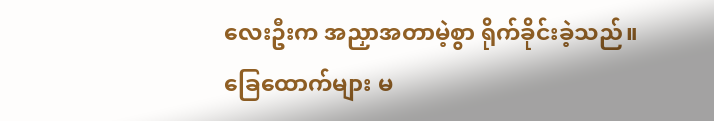လေးဦးက အညှာအတာမဲ့စွာ ရိုက်ခိုင်းခဲ့သည်။
ခြေထောက်များ မ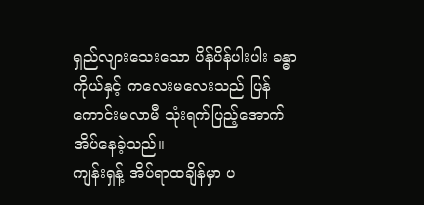ရှည်လျားသေးသော ပိန်ပိန်ပါးပါး ခန္ဓာကိုယ်နှင့် ကလေးမလေးသည် ပြန်ကောင်းမလာမီ သုံးရက်ပြည့်အောက် အိပ်နေခဲ့သည်။
ကျန်းရှန့် အိပ်ရာထချိန်မှာ ပ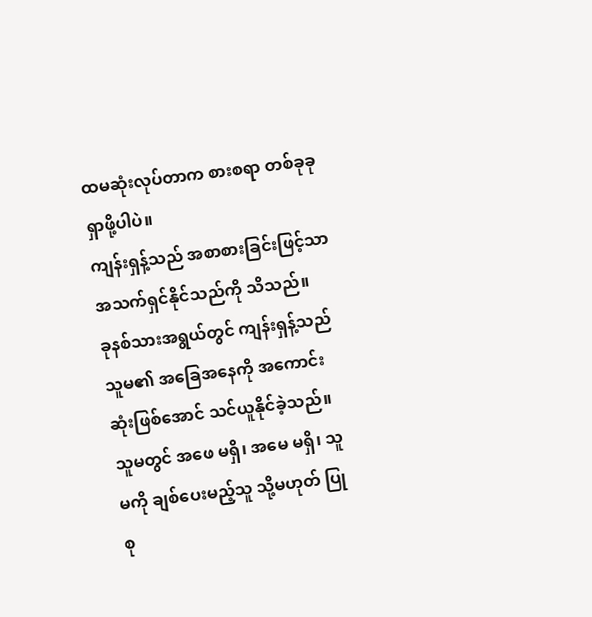ထမဆုံးလုပ်တာက စားစရာ တစ်ခုခု ရှာဖို့ပါပဲ။
ကျန်းရှန့်သည် အစာစားခြင်းဖြင့်သာ အသက်ရှင်နိုင်သည်ကို သိသည်။
ခုနစ်သားအရွယ်တွင် ကျန်းရှန့်သည် သူမ၏ အခြေအနေကို အကောင်းဆုံးဖြစ်အောင် သင်ယူနိုင်ခဲ့သည်။
သူမတွင် အဖေ မရှိ၊ အမေ မရှိ၊ သူမကို ချစ်ပေးမည့်သူ သို့မဟုတ် ပြုစု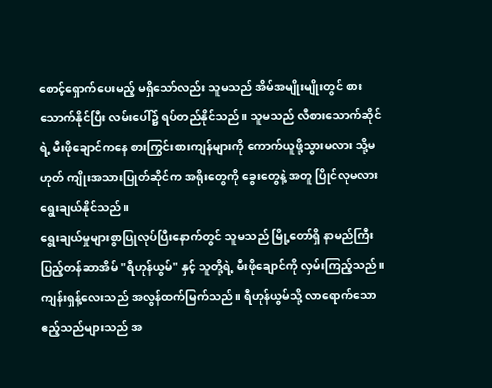စောင့်ရှောက်ပေးမည့် မရှိသော်လည်း သူမသည် အိမ်အမျိုးမျိုးတွင် စားသောက်နိုင်ပြီး လမ်းပေါ်၌ ရပ်တည်နိုင်သည်။ သူမသည် လီစားသောက်ဆိုင်ရဲ့ မီးဖိုချောင်ကနေ စားကြွင်းစားကျန်များကို ကောက်ယူဖို့သွားမလား သို့မဟုတ် ကျိုးအသားပြုတ်ဆိုင်က အရိုးတွေကို ခွေးတွေနဲ့ အတူ ပြိုင်လုမလား ရွေးချယ်နိုင်သည်။
ရွေးချယ်မှုများစွာပြုလုပ်ပြီးနောက်တွင် သူမသည် မြို့တော်ရှိ နာမည်ကြီး ပြည့်တန်ဆာအိမ် "ရီဟုန်ယွမ်" နှင့် သူတို့ရဲ့ မီးဖိုချောင်ကို လှမ်းကြည့်သည်။
ကျန်းရှန့်လေးသည် အလွန်ထက်မြက်သည်။ ရီဟုန်ယွမ်သို့ လာရောက်သော ဧည့်သည်များသည် အ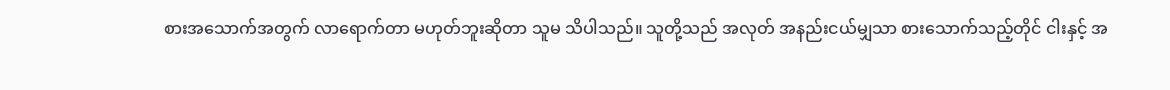စားအသောက်အတွက် လာရောက်တာ မဟုတ်ဘူးဆိုတာ သူမ သိပါသည်။ သူတို့သည် အလုတ် အနည်းငယ်မျှသာ စားသောက်သည့်တိုင် ငါးနှင့် အ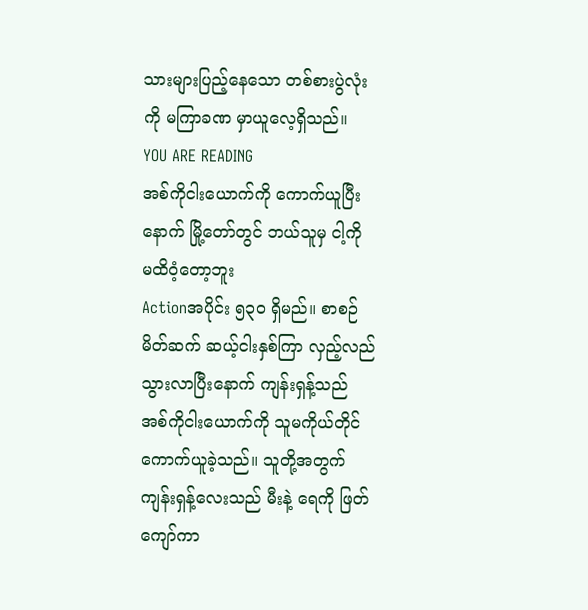သားများပြည့်နေသော တစ်စားပွဲလုံးကို မကြာခဏ မှာယူလေ့ရှိသည်။
YOU ARE READING
အစ်ကိုငါးယောက်ကို ကောက်ယူပြီးနောက် မြို့တော်တွင် ဘယ်သူမှ ငါ့ကို မထိဝံ့တော့ဘူး
Actionအပိုင်း ၅၃၀ ရှိမည်။ စာစဉ်မိတ်ဆက် ဆယ့်ငါးနှစ်ကြာ လှည့်လည်သွားလာပြီးနောက် ကျန်းရှန့်သည် အစ်ကိုငါးယောက်ကို သူမကိုယ်တိုင် ကောက်ယူခဲ့သည်။ သူတို့အတွက် ကျန်းရှန့်လေးသည် မီးနဲ့ ရေကို ဖြတ်ကျော်ကာ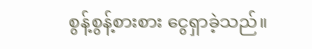စွန့်စွန့်စားစား ငွေရှာခဲ့သည်။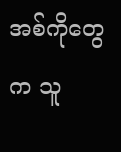အစ်ကိုတွေက သူ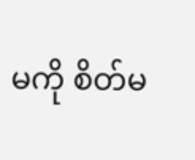မကို စိတ်မ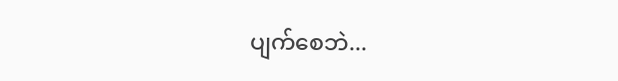ပျက်စေဘဲ...